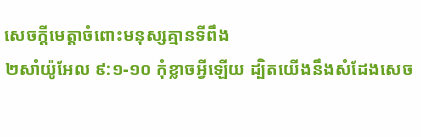សេចក្តីមេត្តាចំពោះមនុស្សគ្មានទីពឹង
២សាំយ៉ូអែល ៩:១-១០ កុំខ្លាចអ្វីឡើយ ដ្បិតយើងនឹងសំដែងសេច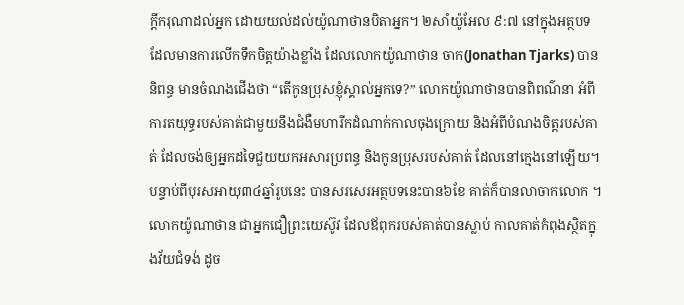ក្តីករុណាដល់អ្នក ដោយយល់ដល់យ៉ូណាថានបិតាអ្នក។ ២សាំយ៉ូអែល ៩:៧ នៅក្នុងអត្ថបទដែលមានការលើកទឹកចិត្តយ៉ាងខ្លាំង ដែលលោកយ៉ូណាថាន ចាក(Jonathan Tjarks) បាននិពន្ធ មានចំណងជើងថា “តើកូនប្រុសខ្ញុំស្គាល់អ្នកទេ?” លោកយ៉ូណាថានបានពិពណ៌នា អំពីការតយុទ្ធរបស់គាត់ជាមួយនឹងជំងឺមហារីកដំណាក់កាលចុងក្រោយ និងអំពីបំណងចិត្តរបស់គាត់ ដែលចង់ឲ្យអ្នកដទៃជួយយកអសារប្រពន្ធ និងកូនប្រុសរបស់គាត់ ដែលនៅក្មេងនៅឡើយ។ បន្ទាប់ពីបុរសអាយុ៣៤ឆ្នាំរូបនេះ បានសរសេរអត្ថបទនេះបាន៦ខែ គាត់ក៏បានលាចាកលោក ។ លោកយ៉ូណាថាន ជាអ្នកជឿព្រះយេស៊ូវ ដែលឪពុករបស់គាត់បានស្លាប់ កាលគាត់កំពុងស្ថិតក្នុងវ័យជំទង់ ដូច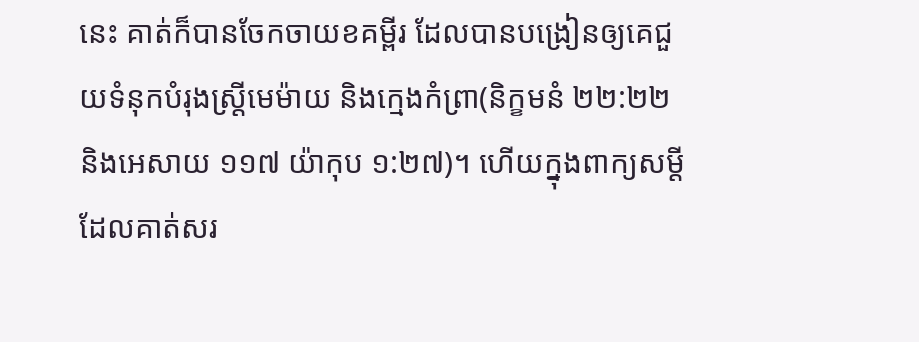នេះ គាត់ក៏បានចែកចាយខគម្ពីរ ដែលបានបង្រៀនឲ្យគេជួយទំនុកបំរុងស្រ្តីមេម៉ាយ និងក្មេងកំព្រា(និក្ខមនំ ២២:២២ និងអេសាយ ១១៧ យ៉ាកុប ១:២៧)។ ហើយក្នុងពាក្យសម្តីដែលគាត់សរ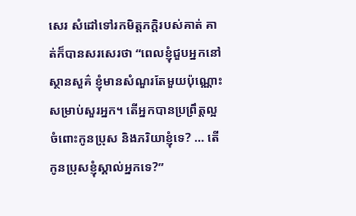សេរ សំដៅទៅរកមិត្តភក្តិរបស់គាត់ គាត់ក៏បានសរសេរថា “ពេលខ្ញុំជួបអ្នកនៅស្ថានសួគ៌ ខ្ញុំមានសំណួរតែមួយប៉ុណ្ណោះ សម្រាប់សួរអ្នក។ តើអ្នកបានប្រព្រឹត្តល្អចំពោះកូនប្រុស និងភរិយាខ្ញុំទេ? … តើកូនប្រុសខ្ញុំស្គាល់អ្នកទេ?”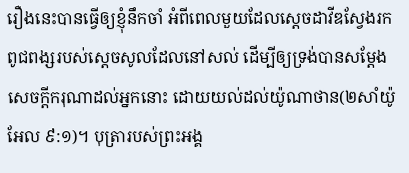រឿងនេះបានធ្វើឲ្យខ្ញុំនឹកចាំ អំពីពេលមួយដែលស្តេចដាវីឌស្វែងរក ពូជពង្សរបស់ស្តេចសូលដែលនៅសល់ ដើម្បីឲ្យទ្រង់បានសម្ដែងសេចក្តីករុណាដល់អ្នកនោះ ដោយយល់ដល់យ៉ូណាថាន(២សាំយ៉ូអែល ៩:១)។ បុត្រារបស់ព្រះអង្គ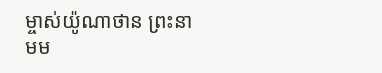ម្ចាស់យ៉ូណាថាន ព្រះនាមម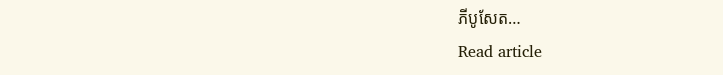ភីបូសែត…
Read article